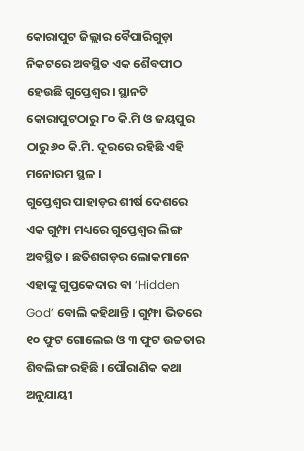କୋରାପୁଟ ଜିଲ୍ଲାର ବୈପାରିଗୁଡ଼ା ନିକଟରେ ଅବସ୍ଥିତ ଏକ ଶୈବପୀଠ ହେଉଛି ଗୁପ୍ତେଶ୍ୱର। ସ୍ଥାନଟି କୋରାପୁଟଠାରୁ ୮୦ କି.ମି ଓ ଜୟପୁର ଠାରୁ ୬୦ କି.ମି. ଦୂରରେ ରହିଛି ଏହି ମନୋରମ ସ୍ଥଳ ।
ଗୁପ୍ତେଶ୍ୱର ପାହାଡ଼ର ଶୀର୍ଷ ଦେଶରେ ଏକ ଗୁମ୍ଫା ମଧ୍ୟରେ ଗୁପ୍ତେଶ୍ୱର ଲିଙ୍ଗ ଅବସ୍ଥିତ । ଛତିଶଗଡ଼ର ଲୋକମାନେ ଏହାଙ୍କୁ ଗୁପ୍ତକେଦାର ବା ‘Hidden God’ ବୋଲି କହିଥାନ୍ତି । ଗୁମ୍ଫା ଭିତରେ ୧୦ ଫୁଟ ଗୋଲେଇ ଓ ୩ ଫୁଟ ଉଚ୍ଚତାର ଶିବଲିଙ୍ଗ ରହିଛି । ପୌରାଣିକ କଥା ଅନୁଯାୟୀ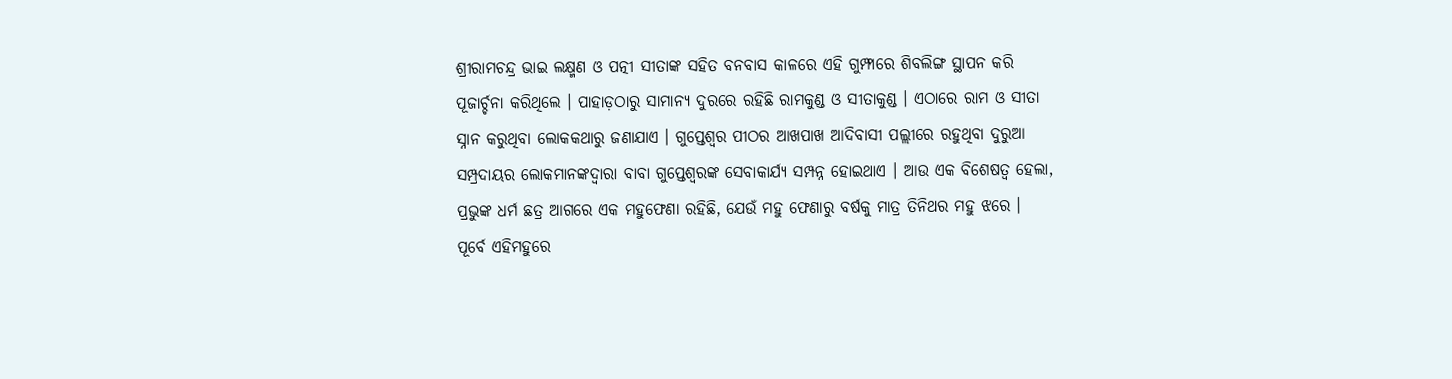ଶ୍ରୀରାମଚନ୍ଦ୍ର ଭାଇ ଲକ୍ଷ୍ମଣ ଓ ପତ୍ନୀ ସୀତାଙ୍କ ସହିତ ବନବାସ କାଳରେ ଏହି ଗୁମ୍ଫାରେ ଶିବଲିଙ୍ଗ ସ୍ଥାପନ କରି ପୂଜାର୍ଚ୍ଚନା କରିଥିଲେ । ପାହାଡ଼ଠାରୁ ସାମାନ୍ୟ ଦୁରରେ ରହିଛି ରାମକୁଣ୍ଡ ଓ ସୀତାକୁଣ୍ଡ । ଏଠାରେ ରାମ ଓ ସୀତା ସ୍ନାନ କରୁଥିବା ଲୋକକଥାରୁ ଜଣାଯାଏ । ଗୁପ୍ତେଶ୍ୱର ପୀଠର ଆଖପାଖ ଆଦିବାସୀ ପଲ୍ଲୀରେ ରହୁଥିବା ଦୁରୁଆ ସମ୍ପ୍ରଦାୟର ଲୋକମାନଙ୍କଦ୍ୱାରା ବାବା ଗୁପ୍ତେଶ୍ୱରଙ୍କ ସେବାକାର୍ଯ୍ୟ ସମ୍ପନ୍ନ ହୋଇଥାଏ । ଆଉ ଏକ ବିଶେଷତ୍ୱ ହେଲା, ପ୍ରଭୁଙ୍କ ଧର୍ମ ଛତ୍ର ଆଗରେ ଏକ ମହୁଫେଣା ରହିଛି, ଯେଉଁ ମହୁ ଫେଣାରୁ ବର୍ଷକୁ ମାତ୍ର ତିନିଥର ମହୁ ଝରେ । ପୂର୍ବେ ଏହିମହୁରେ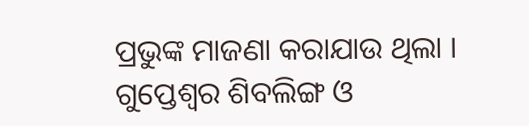ପ୍ରଭୁଙ୍କ ମାଜଣା କରାଯାଉ ଥିଲା ।
ଗୁପ୍ତେଶ୍ୱର ଶିବଲିଙ୍ଗ ଓ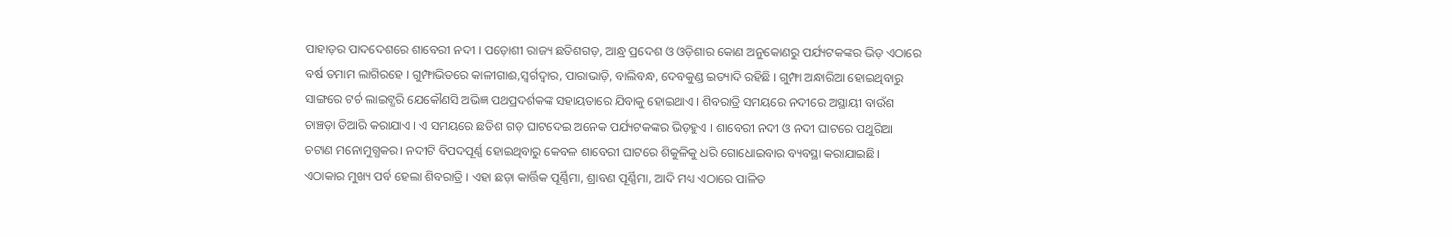ପାହାଡ଼ର ପାଦଦେଶରେ ଶାବେରୀ ନଦୀ । ପଡ଼ୋଶୀ ରାଜ୍ୟ ଛତିଶଗଡ଼, ଆନ୍ଧ୍ର ପ୍ରଦେଶ ଓ ଓଡ଼ିଶାର କୋଣ ଅନୁକୋଣରୁ ପର୍ଯ୍ୟଟକଙ୍କର ଭିଡ଼ ଏଠାରେ ବର୍ଷ ତମାମ ଲାଗିରହେ । ଗୁମ୍ଫାଭିତରେ କାଳୀଗାଈ,ସ୍ୱର୍ଗଦ୍ୱାର, ପାରାଭାଡ଼ି, ବାଲିବନ୍ଧ, ଦେବକୁଣ୍ଡ ଇତ୍ୟାଦି ରହିଛି । ଗୁମ୍ଫା ଅନ୍ଧାରିଆ ହୋଇଥିବାରୁ ସାଙ୍ଗରେ ଟର୍ଚ ଲାଇଟ୍ଧରି ଯେକୌଣସି ଅଭିଜ୍ଞ ପଥପ୍ରଦର୍ଶକଙ୍କ ସହାୟତାରେ ଯିବାକୁ ହୋଇଥାଏ । ଶିବରାତ୍ରି ସମୟରେ ନଦୀରେ ଅସ୍ଥାୟୀ ବାଉଁଶ ଚାଞ୍ଚଡ଼ା ତିଆରି କରାଯାଏ । ଏ ସମୟରେ ଛତିଶ ଗଡ଼ ଘାଟଦେଇ ଅନେକ ପର୍ଯ୍ୟଟକଙ୍କର ଭିଡ଼ହୁଏ । ଶାବେରୀ ନଦୀ ଓ ନଦୀ ଘାଟରେ ପଥୁରିଆ ଚଟାଣ ମନୋମୁଗ୍ଧକର। ନଦୀଟି ବିପଦପୂର୍ଣ୍ଣ ହୋଇଥିବାରୁ କେବଳ ଶାବେରୀ ଘାଟରେ ଶିକୁଳିକୁ ଧରି ଗୋଧୋଇବାର ବ୍ୟବସ୍ଥା କରାଯାଇଛି।
ଏଠାକାର ମୁଖ୍ୟ ପର୍ବ ହେଲା ଶିବରାତ୍ରି । ଏହା ଛଡ଼ା କାର୍ତ୍ତିକ ପୂର୍ଣ୍ଣିମା, ଶ୍ରାବଣ ପୂର୍ଣ୍ଣିମା, ଆଦି ମଧ୍ୟ ଏଠାରେ ପାଳିତ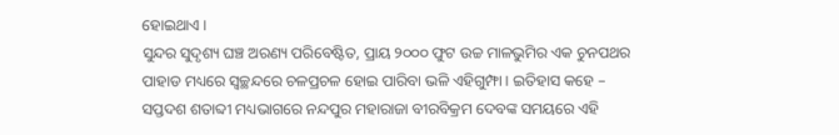ହୋଇଥାଏ ।
ସୁନ୍ଦର ସୁଦୃଶ୍ୟ ଘଞ୍ଚ ଅରଣ୍ୟ ପରିବେଷ୍ଟିତ, ପ୍ରାୟ ୨୦୦୦ ଫୁଟ ଉଚ୍ଚ ମାଳଭୁମିର ଏକ ଚୁନପଥର ପାହାଡ ମଧ୍ୟରେ ସ୍ୱଚ୍ଛନ୍ଦରେ ଚଳପ୍ରଚଳ ହୋଇ ପାରିବା ଭଳି ଏହିଗୁମ୍ଫା । ଇତିହାସ କହେ – ସପ୍ତଦଶ ଶତାବ୍ଦୀ ମଧ୍ୟଭାଗରେ ନନ୍ଦପୁର ମହାରାଜା ବୀରବିକ୍ରମ ଦେବଙ୍କ ସମୟରେ ଏହି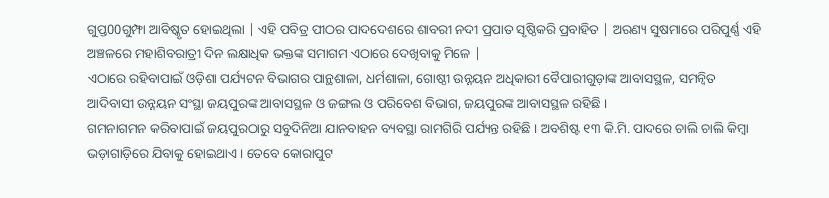ଗୁପ୍ତ00ଗୁମ୍ଫା ଆବିଷ୍କୃତ ହୋଇଥିଲା | ଏହି ପବିତ୍ର ପୀଠର ପାଦଦେଶରେ ଶାବରୀ ନଦୀ ପ୍ରପାତ ସୃଷ୍ଠିକରି ପ୍ରବାହିତ | ଅରଣ୍ୟ ସୁଷମାରେ ପରିପୁର୍ଣ୍ଣ ଏହି ଅଞ୍ଚଳରେ ମହାଶିବରାତ୍ରୀ ଦିନ ଲକ୍ଷାଧିକ ଭକ୍ତଙ୍କ ସମାଗମ ଏଠାରେ ଦେଖିବାକୁ ମିଳେ |
ଏଠାରେ ରହିବାପାଇଁ ଓଡ଼ିଶା ପର୍ଯ୍ୟଟନ ବିଭାଗର ପାନ୍ଥଶାଳା, ଧର୍ମଶାଳା, ଗୋଷ୍ଠୀ ଉନ୍ନୟନ ଅଧିକାରୀ ବୈପାରୀଗୁଡ଼ାଙ୍କ ଆବାସସ୍ଥଳ, ସମନ୍ୱିତ ଆଦିବାସୀ ଉନ୍ନୟନ ସଂସ୍ଥା ଜୟପୁରଙ୍କ ଆବାସସ୍ଥଳ ଓ ଜଙ୍ଗଲ ଓ ପରିବେଶ ବିଭାଗ, ଜୟପୁରଙ୍କ ଆବାସସ୍ଥଳ ରହିଛି ।
ଗମନାଗମନ କରିବାପାଇଁ ଜୟପୁରଠାରୁ ସବୁଦିନିଆ ଯାନବାହନ ବ୍ୟବସ୍ଥା ରାମଗିରି ପର୍ଯ୍ୟନ୍ତ ରହିଛି । ଅବଶିଷ୍ଟ ୧୩ କି.ମି. ପାଦରେ ଚାଲି ଚାଲି କିମ୍ବା ଭଡ଼ାଗାଡ଼ିରେ ଯିବାକୁ ହୋଇଥାଏ । ତେବେ କୋରାପୁଟ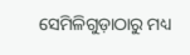ସେମିଳିଗୁଡ଼ାଠାରୁ ମଧ୍ୟ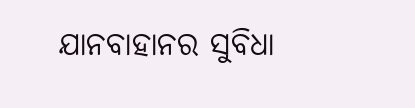ଯାନବାହାନର ସୁବିଧା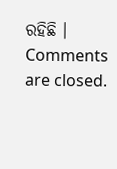ରହିଛି ।
Comments are closed.